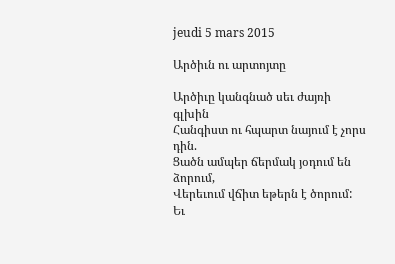jeudi 5 mars 2015

Արծիւն ու արտոյտը

Արծիւը կանգնած սեւ ժայռի գլխին
Հանգիստ ու հպարտ նայում է չորս դին.
Ցածն ամպեր ճերմակ յօդում են ձորում,
Վերեւում վճիտ եթերն է ծորում:
Եւ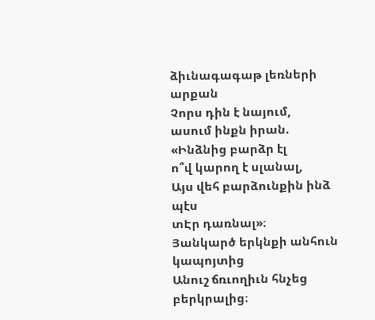ձիւնագագաթ լեռների արքան
Չորս դին է նայում,
ասում ինքն իրան.
«Ինձնից բարձր էլ
ո՞վ կարող է սլանալ,
Այս վեհ բարձունքին ինձ պէս
տԷր դառնալ»։
Յանկարծ երկնքի անհուն կապոյտից
Անուշ ճռւողիւն հնչեց բերկրալից։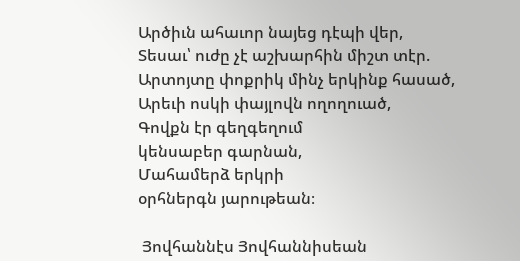Արծիւն ահաւոր նայեց դէպի վեր,
Տեսաւ՝ ուժը չէ աշխարհին միշտ տէր.
Արտոյտը փոքրիկ մինչ երկինք հասած,
Արեւի ոսկի փայլովն ողողուած,
Գովքն էր գեղգեղում
կենսաբեր գարնան,
Մահամերձ երկրի
օրհներգն յարութեան։

 Յովհաննէս Յովհաննիսեան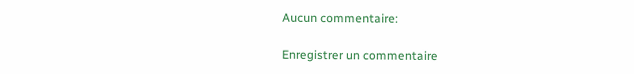Aucun commentaire:

Enregistrer un commentaire